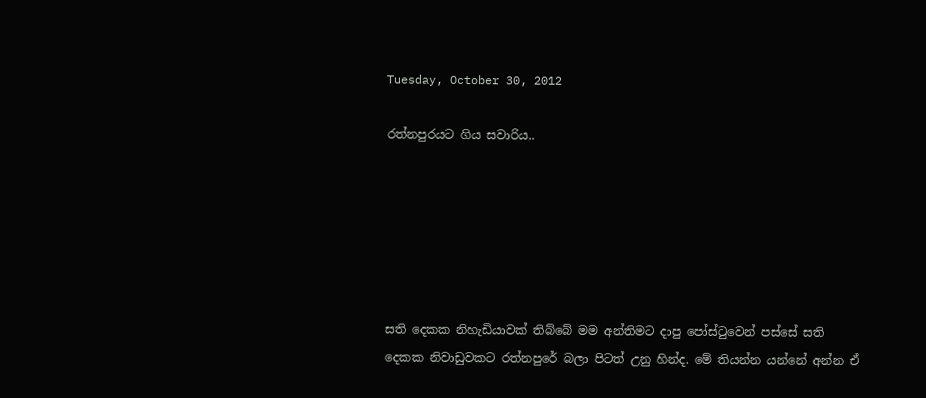Tuesday, October 30, 2012

රත්නපුරයට ගිය සවාරිය..






සති දෙකක නිහැඩියාවක් තිබ්බේ මම අන්තිමට දාපු පෝස්ටුවෙන් පස්සේ සති දෙකක නිවාඩුවකට රත්නපුරේ බලා පිටත් උනු හින්ද. මේ තියන්න යන්නේ අන්න ඒ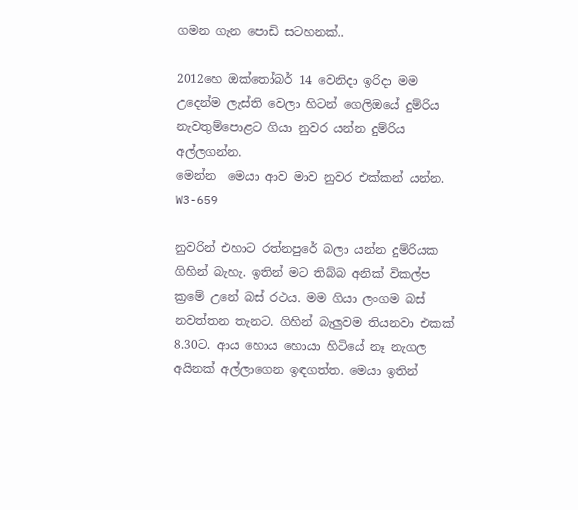ගමන ගැන පොඩි සටහනක්..

2012හෙ ඔක්තෝබර් 14 වෙනිදා ඉරිදා මම උදෙන්ම ලැස්ති වෙලා හිටන් ගෙලිඔයේ දුම්රිය නැවතුම්පොළට ගියා නුවර යන්න දුම්රිය අල්ලගන්න.
මෙන්න  මෙයා ආව මාව නුවර එක්කන් යන්න.
W3-659

නුවරින් එහාට රත්නපුරේ බලා යන්න දුම්රියක ගිහින් බැහැ. ඉතින් මට තිබ්බ අනික් විකල්ප ක්‍රමේ උනේ බස් රථය. මම ගියා ලංගම බස් නවත්තන තැනට. ගිහින් බැලුවම තියනවා එකක් 8.30ට. ආය හොය හොයා හිටියේ නෑ නැගල අයිනක් අල්ලාගෙන ඉඳගත්ත. මෙයා ඉතින්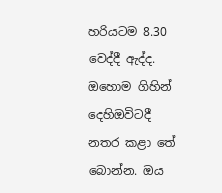හරියටම 8.30 වෙද්දී ඇද්ද. ඔහොම ගිහින් දෙහිඔවිටදී නතර කළා තේ බොන්න. ඔය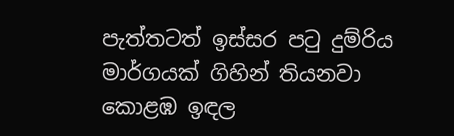පැත්තටත් ඉස්සර පටු දුම්රිය මාර්ගයක් ගිහින් තියනවා කොළඹ ඉඳල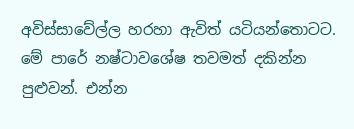අවිස්සාවේල්ල හරහා ඇවිත් යටියන්තොටට. මේ පාරේ නෂ්ටාවශේෂ තවමත් දකින්න පුළුවන්. එන්න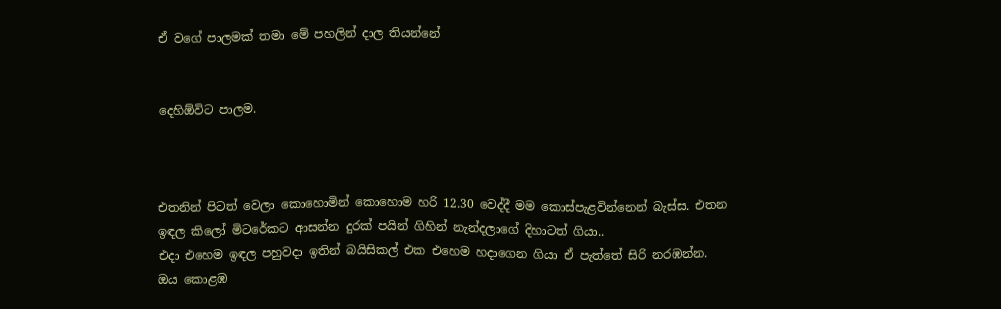ඒ වගේ පාලමක් තමා මේ පහලින් දාල තියන්නේ


දෙහිඕවිට පාලම.



එතනින් පිටත් වෙලා කොහොමින් කොහොම හරි 12.30 වෙද්දී මම කොස්පැළවින්නෙන් බැස්ස. එතන ඉඳල කිලෝ මිටරේකට ආසන්න දුරක් පයින් ගිහින් නැන්දලාගේ දිහාටත් ගියා..
එදා එහෙම ඉඳල පහුවදා ඉතින් බයිසිකල් එක එහෙම හදාගෙන ගියා ඒ පැත්තේ සිරි නරඹන්න. ඔය කොළඹ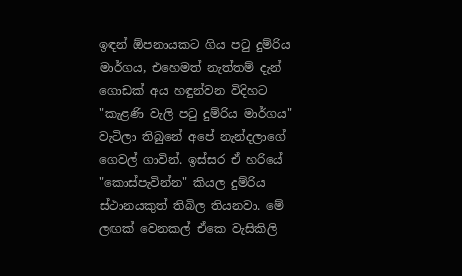ඉඳන් ඕපනායකට ගිය පටු දුම්රිය මාර්ගය, එහෙමත් නැත්තම් දැන් ගොඩක් අය හඳුන්වන විදිහට "කැළණි වැලි පටු දුම්රිය මාර්ගය" වැටිලා තිබුනේ අපේ නැන්දලාගේ ගෙවල් ගාවින්. ඉස්සර ඒ හරියේ "කොස්පැවින්න" කියල දුම්රිය ස්ථානයකුත් තිබිල තියනවා. මේ ලඟක් වෙනකල් ඒකෙ වැසිකිලි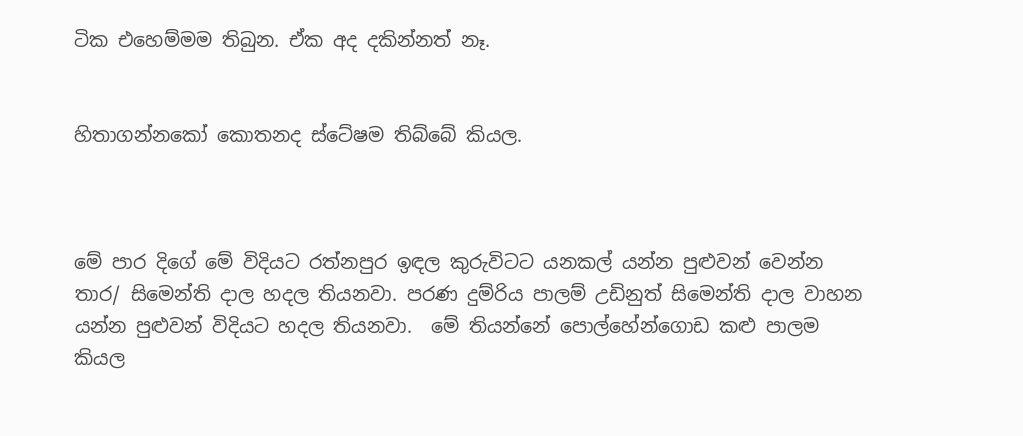ටික එහෙම්මම තිබුන. ඒක අද දකින්නත් නෑ.


හිතාගන්නකෝ කොතනද ස්ටේෂම තිබ්බේ කියල.



මේ පාර දිගේ මේ විදියට රත්නපුර ඉඳල කුරුවිටට යනකල් යන්න පුළුවන් වෙන්න තාර/ සිමෙන්ති දාල හදල තියනවා. පරණ දුම්රිය පාලම් උඩිනුත් සිමෙන්ති දාල වාහන යන්න පුළුවන් විදියට හදල තියනවා.  මේ තියන්නේ පොල්හේන්ගොඩ කළු පාලම කියල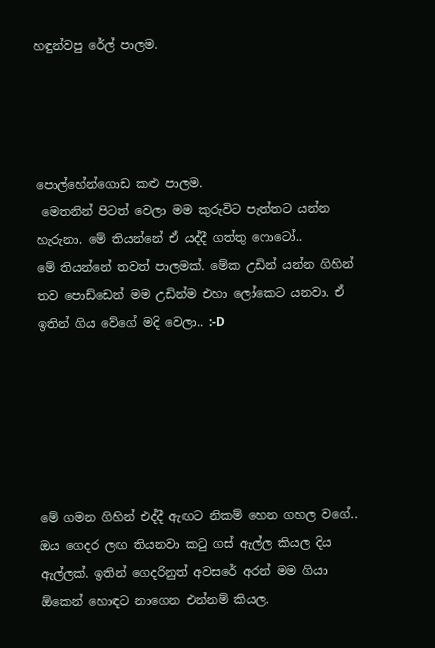හඳුන්වපු රේල් පාලම.




පොල්හේන්ගොඩ කළු පාලම.
 මෙතනින් පිටත් වෙලා මම කුරුවිට පැත්තට යන්න හැරුනා. මේ තියන්නේ ඒ යද්දී ගත්තු ෆොටෝ..
මේ තියන්නේ තවත් පාලමක්. මේක උඩින් යන්න ගිහින් තව පොඩ්ඩෙන් මම උඩින්ම එහා ලෝකෙට යනවා. ඒ ඉතින් ගිය වේගේ මදි වෙලා.. :-D






මේ ගමන ගිහින් එද්දී ඇඟට නිකම් හෙන ගහල වගේ.. ඔය ගෙදර ලඟ තියනවා කටු ගස් ඇල්ල කියල දිය ඇල්ලක්. ඉතින් ගෙදරිනුත් අවසරේ අරන් මම ගියා ඕකෙන් හොඳට නාගෙන එන්නම් කියල.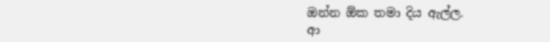ඔන්න ඕක තමා දිය ඇල්ල.
ආ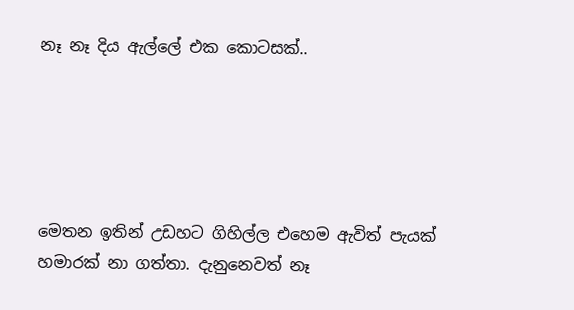නෑ නෑ දිය ඇල්ලේ එක කොටසක්..





මෙතන ඉතින් උඩහට ගිහිල්ල එහෙම ඇවිත් පැයක් හමාරක් නා ගත්තා. දැනුනෙවත් නෑ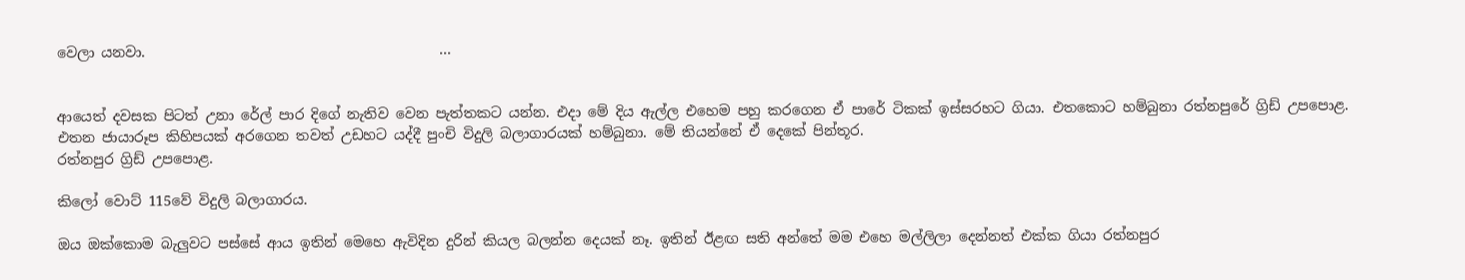වෙලා යනවා.                                          ...


ආයෙත් දවසක පිටත් උනා රේල් පාර දිගේ නැතිව වෙන පැත්තකට යන්න. එදා මේ දිය ඇල්ල එහෙම පහු කරගෙන ඒ පාරේ ටිකක් ඉස්සරහට ගියා. එතකොට හම්බුනා රත්නපුරේ ග්‍රිඩ් උපපොළ. එතන ජායාරූප කිහිපයක් අරගෙන තවත් උඩහට යද්දී පුංචි විදුලි බලාගාරයක් හම්බුනා. මේ තියන්නේ ඒ දෙකේ පින්තූර.
රත්නපුර ග්‍රිඩ් උපපොළ.

කිලෝ වොට් 115වේ විදුලි බලාගාරය.

ඔය ඔක්කොම බැලුවට පස්සේ ආය ඉතින් මෙහෙ ඇවිදින දුරින් කියල බලන්න දෙයක් නෑ. ඉතින් ඊළඟ සති අන්තේ මම එහෙ මල්ලිලා දෙන්නත් එක්ක ගියා රත්නපුර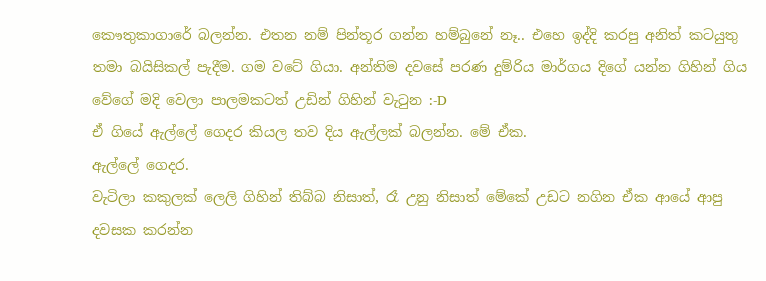කෞතුකාගාරේ බලන්න. එතන නම් පින්තූර ගන්න හම්බුනේ නෑ.. එහෙ ඉද්දි කරපු අනිත් කටයුතු තමා බයිසිකල් පැදීම. ගම වටේ ගියා. අන්තිම දවසේ පරණ දුම්රිය මාර්ගය දිගේ යන්න ගිහින් ගිය වේගේ මදි වෙලා පාලමකටත් උඩින් ගිහින් වැටුන :-D
ඒ ගියේ ඇල්ලේ ගෙදර කියල තව දිය ඇල්ලක් බලන්න. මේ ඒක.
ඇල්ලේ ගෙදර.
වැටිලා කකුලක් ලෙලි ගිහින් තිබ්බ නිසාත්, රෑ උනු නිසාත් මේකේ උඩට නගින ඒක ආයේ ආපු දවසක කරන්න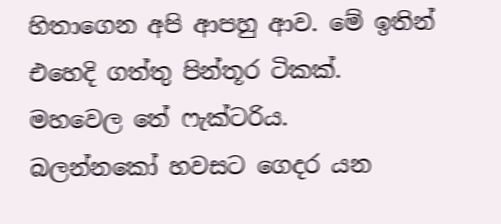හිතාගෙන අපි ආපහු ආව. මේ ඉතින් එහෙදි ගත්තු පින්තූර ටිකක්.
මහවෙල තේ ෆැක්ටරිය.
බලන්නකෝ හවසට ගෙදර යන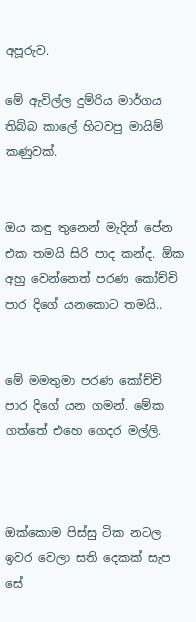අපූරුව.

මේ ඇවිල්ල දුම්රිය මාර්ගය තිබ්බ කාලේ හිටවපු මායිම් කණුවක්.


ඔය කඳු තුනෙන් මැදින් පේන එක තමයි සිරි පාද කන්ද. ඕක අහු වෙන්නෙත් පරණ කෝච්චි පාර දිගේ යනකොට තමයි..


මේ මමතුමා පරණ කෝච්චි පාර දිගේ යන ගමන්. මේක ගත්තේ එහෙ ගෙදර මල්ලි.



ඔක්කොම පිස්සු ටික නටල ඉවර වෙලා සති දෙකක් සැප සේ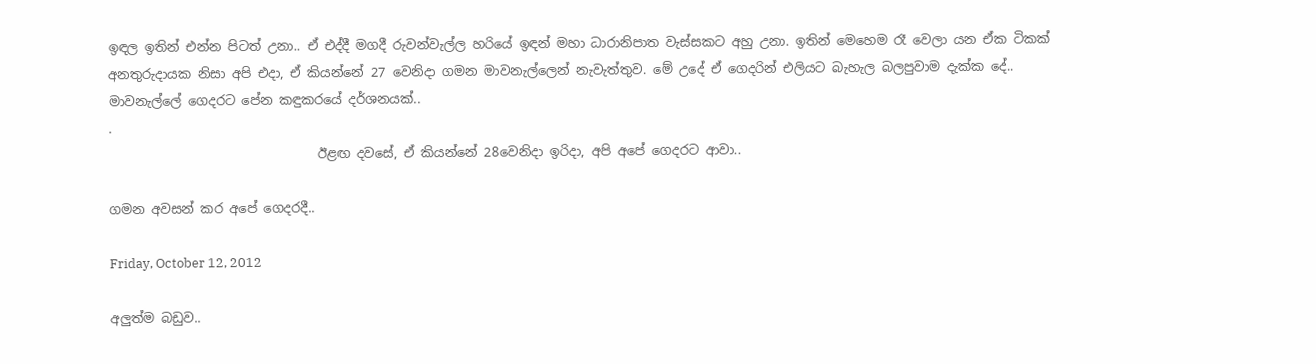ඉඳල ඉතින් එන්න පිටත් උනා.. ඒ එද්දී මගදී රුවන්වැල්ල හරියේ ඉඳන් මහා ධාරානිපාත වැස්සකට අහු උනා. ඉතින් මෙහෙම රෑ වෙලා යන ඒක ටිකක් අනතුරුදායක නිසා අපි එදා, ඒ කියන්නේ 27 වෙනිදා ගමන මාවනැල්ලෙන් නැවැත්තුව. මේ උදේ ඒ ගෙදරින් එලියට බැහැල බලපුවාම දැක්ක දේ..
මාවනැල්ලේ ගෙදරට පේන කඳුකරයේ දර්ශනයක්..
.
                                ඊළඟ දවසේ, ඒ කියන්නේ 28වෙනිදා ඉරිදා, අපි අපේ ගෙදරට ආවා..

ගමන අවසන් කර අපේ ගෙදරදී..

Friday, October 12, 2012

අලුත්ම බඩුව..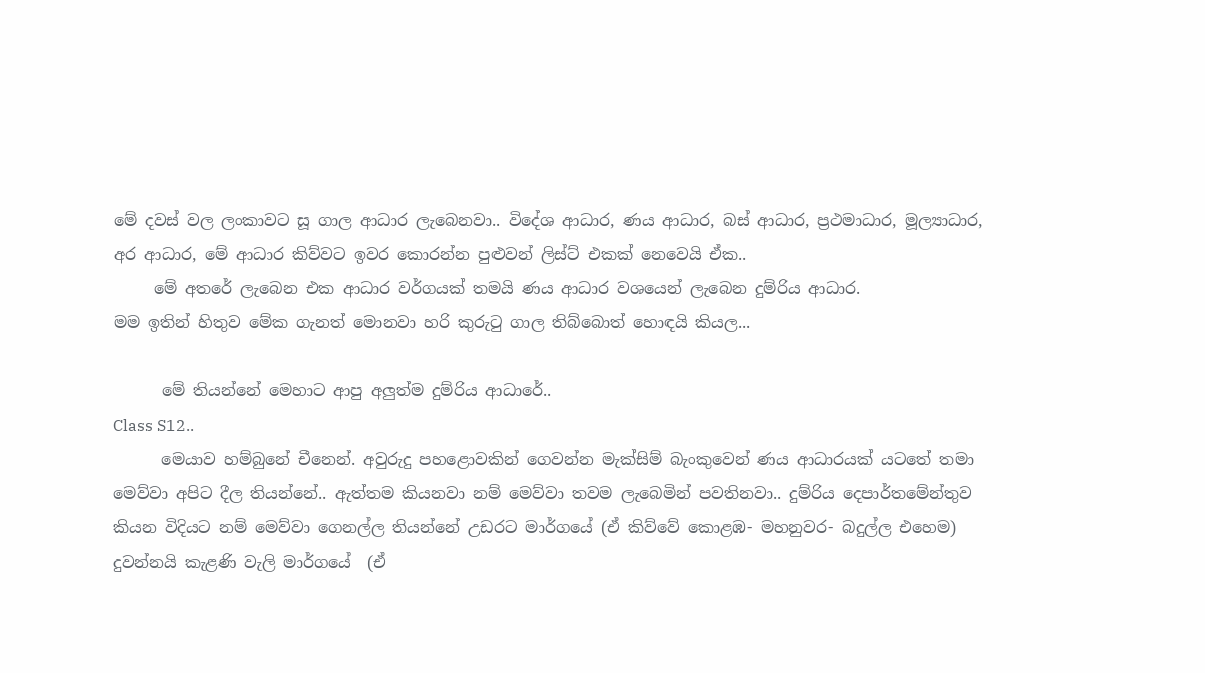මේ දවස් වල ලංකාවට සූ ගාල ආධාර ලැබෙනවා.. විදේශ ආධාර, ණය ආධාර, බස් ආධාර, ප්‍රථමාධාර, මූල්‍යාධාර, අර ආධාර, මේ ආධාර කිව්වට ඉවර කොරන්න පුළුවන් ලිස්ට් එකක් නෙවෙයි ඒක..
     මේ අතරේ ලැබෙන එක ආධාර වර්ගයක් තමයි ණය ආධාර වශයෙන් ලැබෙන දුම්රිය ආධාර.
මම ඉතින් හිතුව මේක ගැනත් මොනවා හරි කුරුටු ගාල තිබ්බොත් හොඳයි කියල...

      මේ තියන්නේ මෙහාට ආපු අලුත්ම දුම්රිය ආධාරේ..
Class S12..
      මෙයාව හම්බුනේ චීනෙන්. අවුරුදු පහළොවකින් ගෙවන්න මැක්සිම් බැංකුවෙන් ණය ආධාරයක් යටතේ තමා මෙව්වා අපිට දීල තියන්නේ.. ඇත්තම කියනවා නම් මෙව්වා තවම ලැබෙමින් පවතිනවා.. දුම්රිය දෙපාර්තමේන්තුව කියන විදියට නම් මෙව්වා ගෙනල්ල තියන්නේ උඩරට මාර්ගයේ (ඒ කිව්වේ කොළඹ- මහනුවර- බදුල්ල එහෙම) දුවන්නයි කැළණි වැලි මාර්ගයේ  (ඒ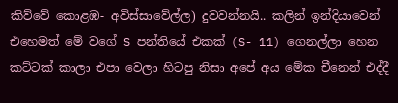කිව්වේ කොළඹ- අවිස්සාවේල්ල) දුවවන්නයි.. කලින් ඉන්දියාවෙන් එහෙමත් මේ වගේ S පන්තියේ එකක් (S- 11) ගෙනල්ලා හෙන කට්ටක් කාලා එපා වෙලා හිටපු නිසා අපේ අය මේක චීනෙන් එද්දී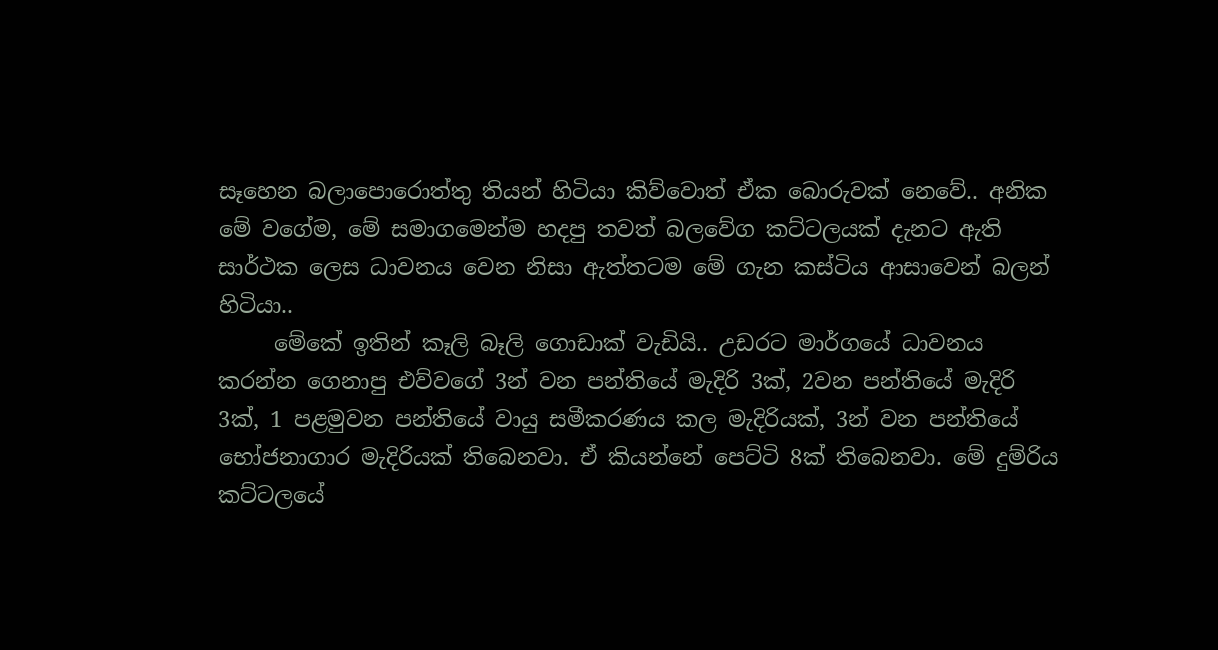සෑහෙන බලාපොරොත්තු තියන් හිටියා කිව්වොත් ඒක බොරුවක් නෙවේ.. අනික මේ වගේම, මේ සමාගමෙන්ම හදපු තවත් බලවේග කට්ටලයක් දැනට ඇති සාර්ථක ලෙස ධාවනය වෙන නිසා ඇත්තටම මේ ගැන කස්ටිය ආසාවෙන් බලන් හිටියා..
     මේකේ ඉතින් කෑලි බෑලි ගොඩාක් වැඩියි.. උඩරට මාර්ගයේ ධාවනය කරන්න ගෙනාපු එව්වගේ 3න් වන පන්තියේ මැදිරි 3ක්, 2වන පන්තියේ මැදිරි 3ක්, 1 පළමුවන පන්තියේ වායු සමීකරණය කල මැදිරියක්, 3න් වන පන්තියේ භෝජනාගාර මැදිරියක් තිබෙනවා. ඒ කියන්නේ පෙට්ටි 8ක් තිබෙනවා. මේ දුම්රිය කට්ටලයේ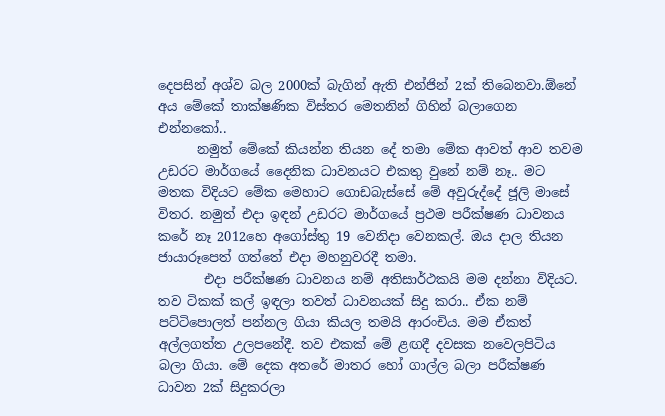දෙපසින් අශ්ව බල 2000ක් බැගින් ඇති එන්ජින් 2ක් තිබෙනවා.ඕනේ අය මේකේ තාක්ෂණික විස්තර මෙතනින් ගිහින් බලාගෙන එන්නකෝ..
      නමුත් මේකේ කියන්න තියන දේ තමා මේක ආවත් ආව තවම උඩරට මාර්ගයේ දෛනික ධාවනයට එකතු වුනේ නම් නෑ.. මට මතක විදියට මේක මෙහාට ගොඩබැස්සේ මේ අවුරුද්දේ ජූලි මාසේ විතර. නමුත් එදා ඉඳන් උඩරට මාර්ගයේ ප්‍රථම පරීක්ෂණ ධාවනය කරේ නෑ 2012හෙ අගෝස්තු 19 වෙනිදා වෙනකල්. ඔය දාල තියන ජායාරූපෙත් ගත්තේ එදා මහනුවරදී තමා.
       එදා පරීක්ෂණ ධාවනය නම් අතිසාර්ථකයි මම දන්නා විදියට. තව ටිකක් කල් ඉඳලා තවත් ධාවනයක් සිදු කරා.. ඒක නම් පට්ටිපොලත් පන්නල ගියා කියල තමයි ආරංචිය. මම ඒකත් අල්ලගත්ත උලපනේදී. තව එකක් මේ ළඟදී දවසක නවෙලපිටිය බලා ගියා. මේ දෙක අතරේ මාතර හෝ ගාල්ල බලා පරීක්ෂණ ධාවන 2ක් සිදුකරලා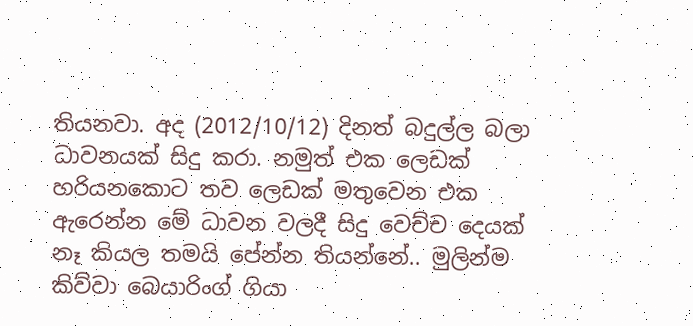තියනවා. අද (2012/10/12) දිනත් බදුල්ල බලා ධාවනයක් සිදු කරා. නමුත් එක ලෙඩක් හරියනකොට තව ලෙඩක් මතුවෙන එක ඇරෙන්න මේ ධාවන වලදී සිදු වෙච්ච දෙයක් නෑ කියල තමයි පේන්න තියන්නේ.. මුලින්ම කිව්වා බෙයාරිංග් ගියා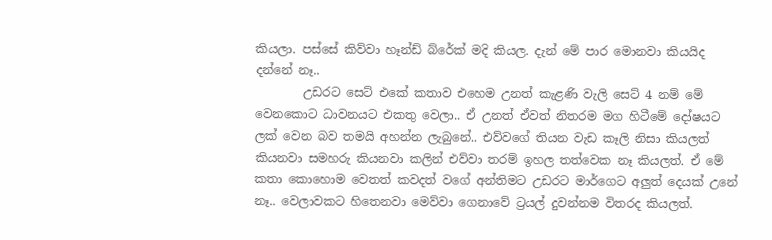කියලා. පස්සේ කිව්වා හෑන්ඩ් බ්රේක් මදි කියල. දැන් මේ පාර මොනවා කියයිද දන්නේ නෑ..
        උඩරට සෙට් එකේ කතාව එහෙම උනත් කැළණි වැලි සෙට් 4 නම් මේ වෙනකොට ධාවනයට එකතු වෙලා.. ඒ උනත් ඒවත් නිතරම මග හිටීමේ දෝෂයට ලක් වෙන බව තමයි අහන්න ලැබුනේ.. එව්වගේ තියන වැඩ කෑලි නිසා කියලත් කියනවා සමහරු කියනවා කලින් එව්වා තරම් ඉහල තත්වෙක නෑ කියලත්. ඒ මේ කතා කොහොම වෙතත් කවදත් වගේ අන්තිමට උඩරට මාර්ගෙට අලුත් දෙයක් උනේ නෑ.. වෙලාවකට හිතෙනවා මෙව්වා ගෙනාවේ ට්‍රයල් දුවන්නම විතරද කියලත්.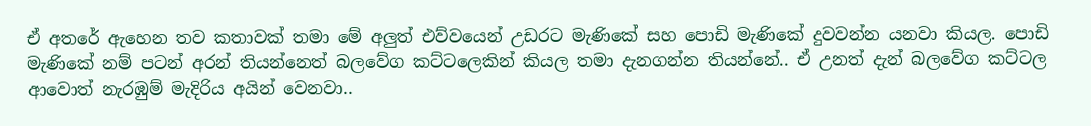ඒ අතරේ ඇහෙන තව කතාවක් තමා මේ අලුත් එව්වයෙන් උඩරට මැණිකේ සහ පොඩි මැණිකේ දුවවන්න යනවා කියල. පොඩි මැණිකේ නම් පටන් අරන් තියන්නෙත් බලවේග කට්ටලෙකින් කියල තමා දැනගන්න තියන්නේ.. ඒ උනත් දැන් බලවේග කට්ටල ආවොත් නැරඹුම් මැදිරිය අයින් වෙනවා..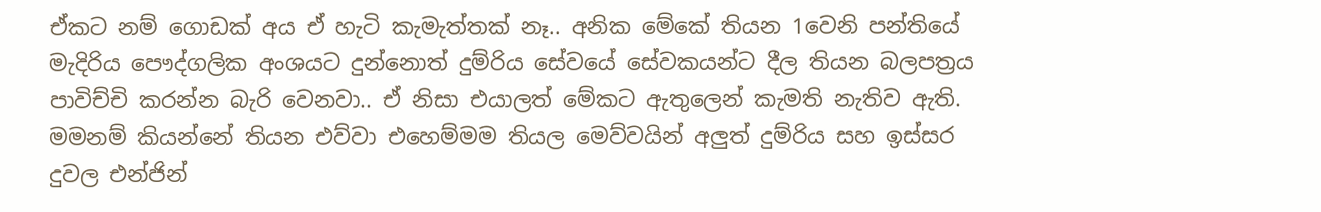ඒකට නම් ගොඩක් අය ඒ හැටි කැමැත්තක් නෑ.. අනික මේකේ තියන 1වෙනි පන්තියේ මැදිරිය පෞද්ගලික අංශයට දුන්නොත් දුම්රිය සේවයේ සේවකයන්ට දීල තියන බලපත්‍රය පාවිච්චි කරන්න බැරි වෙනවා.. ඒ නිසා එයාලත් මේකට ඇතුලෙන් කැමති නැතිව ඇති. මමනම් කියන්නේ තියන එව්වා එහෙම්මම තියල මෙව්වයින් අලුත් දුම්රිය සහ ඉස්සර දුවල එන්ජින්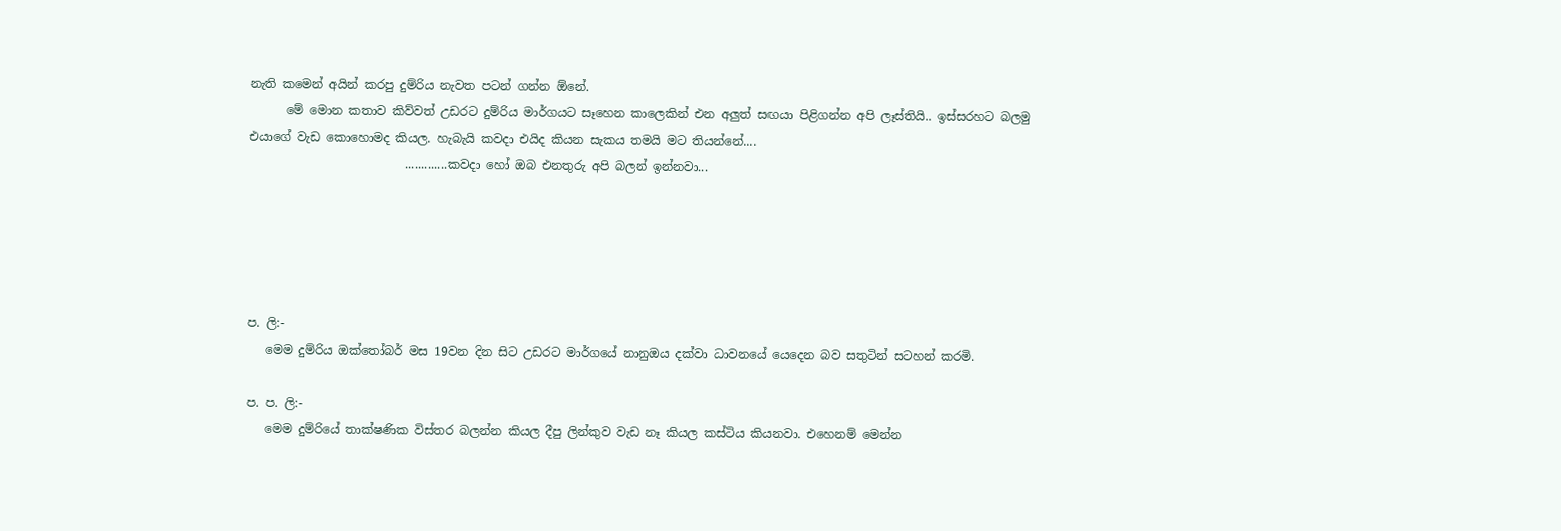නැති කමෙන් අයින් කරපු දුම්රිය නැවත පටන් ගන්න ඕනේ.
      මේ මොන කතාව කිව්වත් උඩරට දුම්රිය මාර්ගයට සෑහෙන කාලෙකින් එන අලුත් සඟයා පිළිගන්න අපි ලෑස්තියි.. ඉස්සරහට බලමු එයාගේ වැඩ කොහොමද කියල. හැබැයි කවදා එයිද කියන සැකය තමයි මට තියන්නේ....
                          .............කවදා හෝ ඔබ එනතුරු අපි බලන් ඉන්නවා...





ප. ලි:-
   මෙම දුම්රිය ඔක්තෝබර් මස 19වන දින සිට උඩරට මාර්ගයේ නානුඔය දක්වා ධාවනයේ යෙදෙන බව සතුටින් සටහන් කරමි.

ප. ප. ලි:-
   මෙම දුම්රියේ තාක්ෂණික විස්තර බලන්න කියල දීපු ලින්කුව වැඩ නෑ කියල කස්ටිය කියනවා. එහෙනම් මෙන්න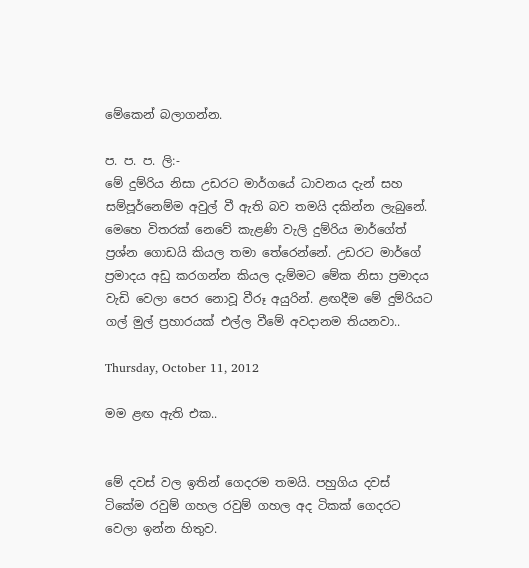මේකෙන් බලාගන්න.

ප. ප. ප. ලි:-
මේ දුම්රිය නිසා උඩරට මාර්ගයේ ධාවනය දැන් සහ සම්පූර්නෙම්ම අවුල් වී ඇති බව තමයි දකින්න ලැබුනේ. මෙහෙ විතරක් නෙවේ කැළණි වැලි දුම්රිය මාර්ගේත් ප්‍රශ්න ගොඩයි කියල තමා තේරෙන්නේ. උඩරට මාර්ගේ ප්‍රමාදය අඩු කරගන්න කියල දැම්මට මේක නිසා ප්‍රමාදය වැඩි වෙලා පෙර නොවූ වීරූ අයුරින්. ළඟදීම මේ දුම්රියට ගල් මුල් ප්‍රහාරයක් එල්ල වීමේ අවදානම තියනවා..

Thursday, October 11, 2012

මම ළඟ ඇති එක..


මේ දවස් වල ඉතින් ගෙදරම තමයි. පහුගිය දවස් ටිකේම රවුම් ගහල රවුම් ගහල අද ටිකක් ගෙදරට වෙලා ඉන්න හිතුව.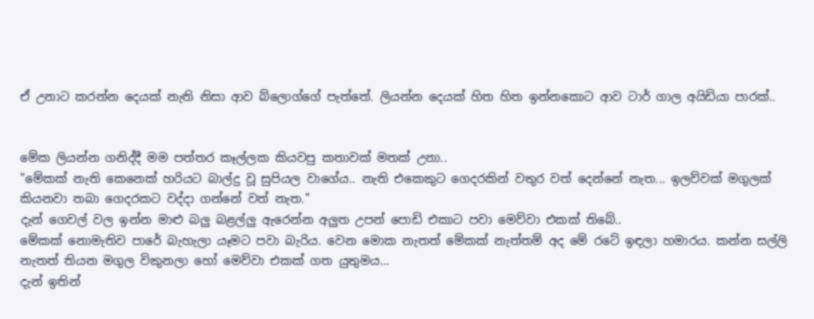ඒ උනාට කරන්න දෙයක් නැති නිසා ආව බ්ලොග්ගේ පැත්තේ. ලියන්න දෙයක් හිත හිත ඉන්නකොට ආව ටාර් ගාල අයිඩියා පාරක්..


මේක ලියන්න ගනිද්දී මම පත්තර කෑල්ලක කියවපු කතාවක් මතක් උනා..
"මේකක් නැති කෙනෙක් හරියට බාල්දු වූ සුපියල වාගේය.. නැති එකෙකුට ගෙදරකින් වතුර වත් දෙන්නේ නැත... ඉලව්වක් මගුලක් කියනවා තබා ගෙදරකට වද්දා ගන්නේ වත් නැත."
දැන් ගෙවල් වල ඉන්න මාළු බලු බළල්ලු ඇරෙන්න අලුත උපන් පොඩි එකාට පවා මෙව්වා එකක් තිබේ..
මේකක් නොමැතිව පාරේ බැහැලා යෑමට පවා බැරිය. වෙන මොක නැතත් මේකක් නැත්තම් අද මේ රටේ ඉඳලා හමාරය. කන්න සල්ලි නැතත් තියන මගුල විකුනලා හෝ මෙව්වා එකක් ගත යුතුමය...
දැන් ඉතින්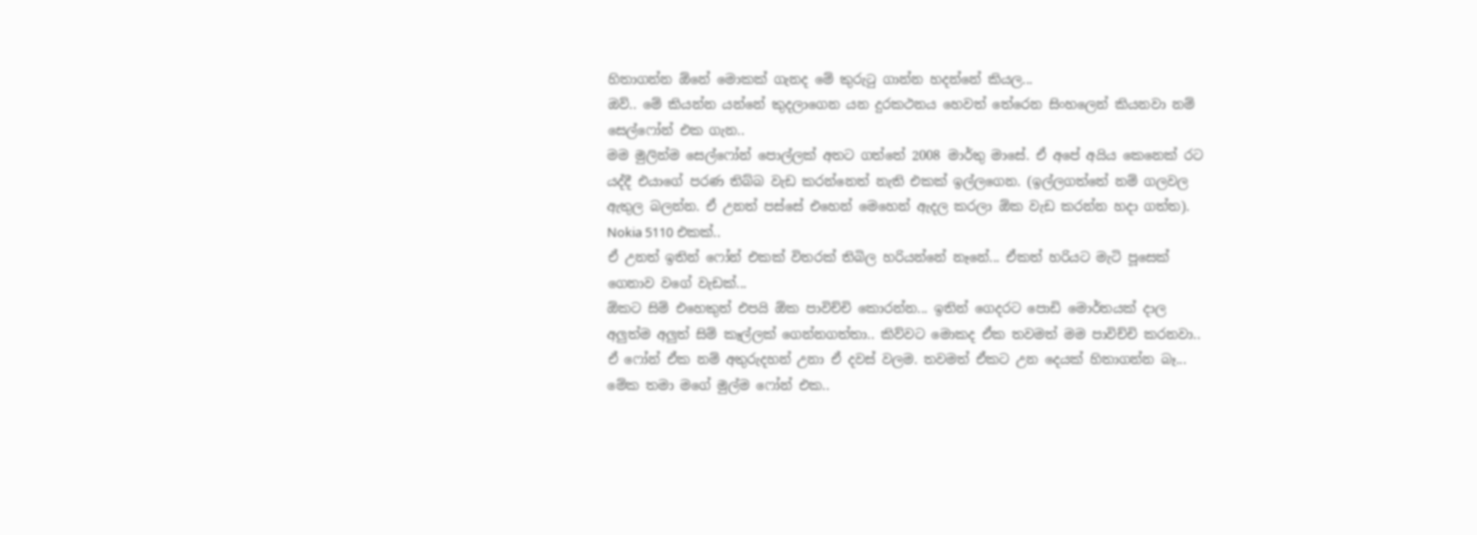හිතාගන්න ඕනේ මොකක් ගැනද මේ කුරුටු ගාන්න හදන්නේ කියල...
ඔව්.. මේ කියන්න යන්නේ කුදලාගෙන යන දුරකථනය හෙවත් තේරෙන සිංහලෙන් කියනවා නම් සෙල්ෆෝන් එක ගැන..
මම මුලින්ම සෙල්ෆෝන් පොල්ලක් අතට ගත්තේ 2008 මාර්තු මාසේ. ඒ අපේ අයිය කෙනෙක් රට යද්දී එයාගේ පරණ තිබ්බ වැඩ කරන්නෙත් නැති එකක් ඉල්ලගෙන. (ඉල්ලගත්තේ නම් ගලවල ඇතුල බලන්න. ඒ උනත් පස්සේ එහෙන් මෙහෙන් ඇදල කරලා ඕක වැඩ කරන්න හදා ගත්ත). Nokia 5110 එකක්..
ඒ උනත් ඉතින් ෆෝන් එකක් විතරක් තිබිල හරියන්නේ නෑනේ... ඒකත් හරියට මැටි පූසෙක් ගෙනාව වගේ වැඩක්...
ඕකට සිම් එහෙකුත් එපයි ඕක පාවිච්චි කොරන්න... ඉතින් ගෙදරට පොඩි මොර්තයක් දාල අලුත්ම අලුත් සිම් කෑල්ලක් ගෙන්නගත්තා.. කිව්වට මොකද ඒක තවමත් මම පාවිච්චි කරනවා.. ඒ ෆෝන් ඒක නම් අතුරුදහන් උනා ඒ දවස් වලම. තවමත් ඒකට උන දෙයක් හිතාගන්න බෑ...
මේක තමා මගේ මුල්ම ෆෝන් එක..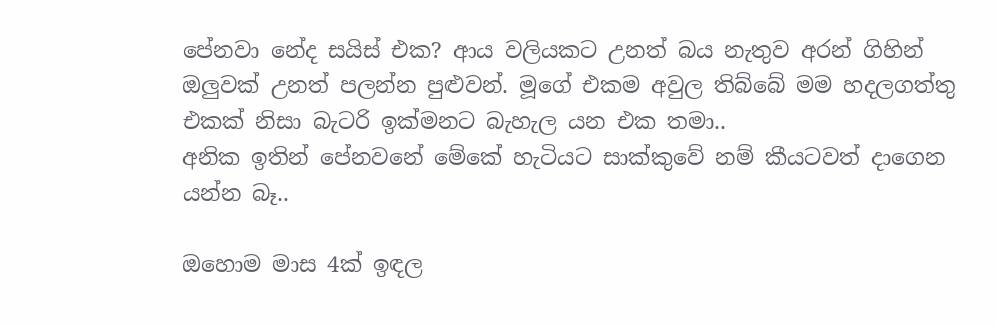පේනවා නේද සයිස් එක? ආය වලියකට උනත් බය නැතුව අරන් ගිහින් ඔලුවක් උනත් පලන්න පුළුවන්. මූගේ එකම අවුල තිබ්බේ මම හදලගත්තු එකක් නිසා බැටරි ඉක්මනට බැහැල යන එක තමා..
අනික ඉතින් පේනවනේ මේකේ හැටියට සාක්කුවේ නම් කීයටවත් දාගෙන යන්න බෑ..

ඔහොම මාස 4ක් ඉඳල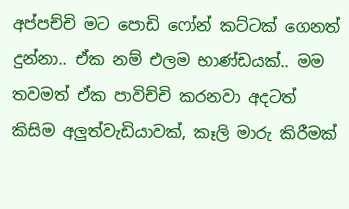අප්පච්චි මට පොඩි ෆෝන් කට්ටක් ගෙනත් දුන්නා.. ඒක නම් එලම භාණ්ඩයක්.. මම තවමත් ඒක පාවිච්චි කරනවා අදටත් කිසිම අලුත්වැඩියාවක්, කෑලි මාරු කිරීමක්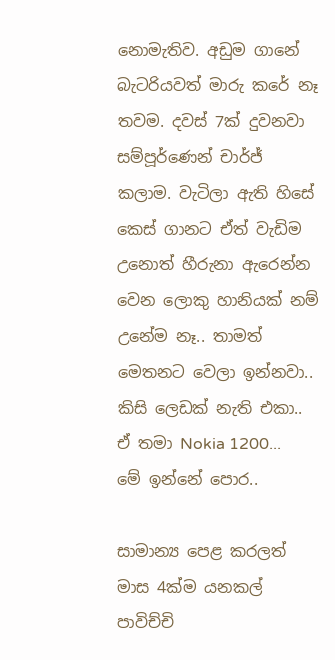නොමැතිව. අඩුම ගානේ බැටරියවත් මාරු කරේ නෑ තවම. දවස් 7ක් දුවනවා සම්පූර්ණෙන් චාර්ජ් කලාම. වැටිලා ඇති හිසේ කෙස් ගානට ඒත් වැඩිම උනොත් හීරුනා ඇරෙන්න වෙන ලොකු හානියක් නම් උනේම නෑ.. තාමත් මෙතනට වෙලා ඉන්නවා.. කිසි ලෙඩක් නැති එකා.. ඒ තමා Nokia 1200...
මේ ඉන්නේ පොර..

සාමාන්‍ය පෙළ කරලත් මාස 4ක්ම යනකල් පාවිච්චි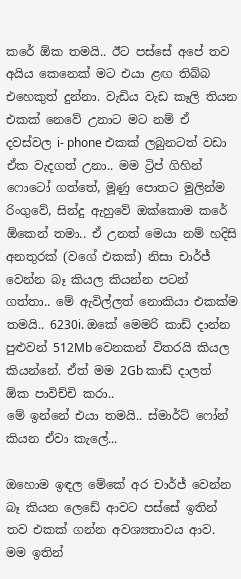කරේ ඕක තමයි.. ඊට පස්සේ අපේ තව අයිය කෙනෙක් මට එයා ළඟ තිබ්බ එහෙකුත් දුන්නා. වැඩිය වැඩ කෑලි තියන එකක් නෙවේ උනාට මට නම් ඒ දවස්වල i- phone එකක් ලබුනටත් වඩා ඒක වැදගත් උනා.. මම ට්‍රිප් ගිහින් ෆොටෝ ගත්තේ, මූණු පොතට මුලින්ම රිංගුවේ, සින්දු ඇහුවේ ඔක්කොම කරේ ඕකෙන් තමා.. ඒ උනත් මෙයා නම් හදිසි අනතුරක් (වගේ එකක්) නිසා චාර්ජ් වෙන්න බෑ කියල කියන්න පටන් ගත්තා.. මේ ඇවිල්ලත් නොකියා එකක්ම තමයි.. 6230i. ඔකේ මෙමරි කාඩ් දාන්න පුළුවන් 512Mb වෙනකන් විතරයි කියල කියන්නේ. ඒත් මම 2Gb කාඩ් දාලත් ඕක පාවිච්චි කරා..
මේ ඉන්නේ එයා තමයි.. ස්මාර්ට් ෆෝන් කියන ඒවා කැලේ...

ඔහොම ඉඳල මේකේ අර චාර්ජ් වෙන්න බෑ කියන ලෙඩේ ආවට පස්සේ ඉතින් තව එකක් ගන්න අවශ්‍යතාවය ආව. මම ඉතින්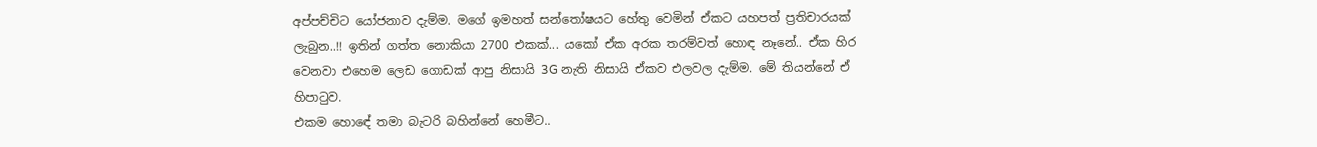අප්පච්චිට යෝජනාව දැම්ම. මගේ ඉමහත් සන්තෝෂයට හේතු වෙමින් ඒකට යහපත් ප්‍රතිචාරයක් ලැබුන..!! ඉතින් ගත්ත නොකියා 2700 එකක්... යකෝ ඒක අරක තරම්වත් හොඳ නෑනේ.. ඒක හිර වෙනවා එහෙම ලෙඩ ගොඩක් ආපු නිසායි 3G නැති නිසායි ඒකව එලවල දැම්ම. මේ තියන්නේ ඒ හිපාටුව.
එකම හොඳේ තමා බැටරි බහින්නේ හෙමීට..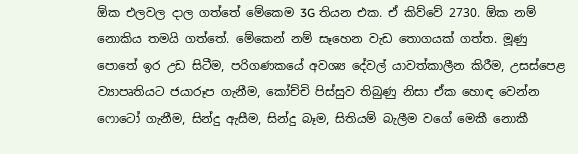ඕක එලවල දාල ගත්තේ මේකෙම 3G තියන එක. ඒ කිව්වේ 2730. ඕක නම් නොකිය තමයි ගත්තේ. මේකෙන් නම් සෑහෙන වැඩ තොගයක් ගත්ත. මූණු පොතේ ඉර උඩ සිටීම, පරිගණකයේ අවශ්‍ය දේවල් යාවත්කාලීන කිරීම, උසස්පෙළ ව්‍යාපෘතියට ජයාරූප ගැනීම, කෝච්චි පිස්සුව තිබුණු නිසා ඒක හොඳ වෙන්න ෆොටෝ ගැනීම, සින්දු ඇසීම, සින්දු බෑම, සිතියම් බැලීම වගේ මෙකී නොකී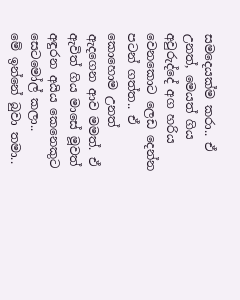සමදෙයක්ම කරා.. ඒ උනත්, මෙයත් ගිය අවුරුද්දේ අග හරිය වෙනකොට ලෙඩ දෙන්න පටන් ගත්ත.. ඒ කොහොම උනත් ඇදගෙන ආව මමත්. ඒ ඇවිත් ගිය මාසේ මූවත් අඳුරන අයිය කෙනෙකුට සෙටමෝල් කලා..
මේ ඉන්නේ බුවා තමා..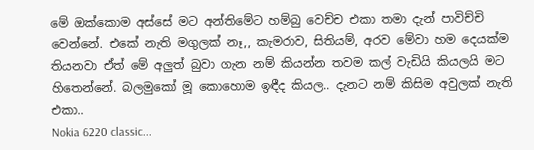මේ ඔක්කොම අස්සේ මට අන්තිමේට හම්බු වෙච්ච එකා තමා දැන් පාවිච්චි වෙන්නේ. එකේ නැති මගුලක් නෑ,, කැමරාව, සිතියම්, අරව මේවා හම දෙයක්ම තියනවා ඒත් මේ අලුත් බුවා ගැන නම් කියන්න තවම කල් වැඩියි කියලයි මට හිතෙන්නේ. බලමුකෝ මූ කොහොම ඉඳීද කියල.. දැනට නම් කිසිම අවුලක් නැති එකා..
Nokia 6220 classic...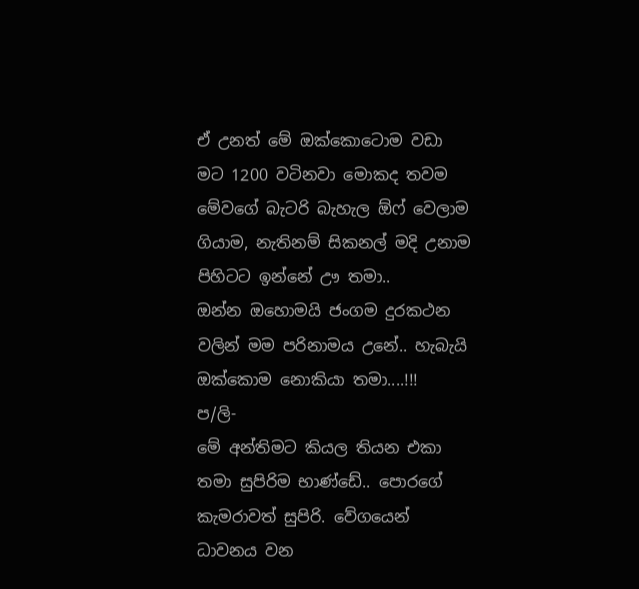ඒ උනත් මේ ඔක්කොටොම වඩා මට 1200 වටිනවා මොකද තවම මේවගේ බැටරි බැහැල ඕෆ් වෙලාම ගියාම, නැතිනම් සිකනල් මදි උනාම පිහිටට ඉන්නේ ඌ තමා..
ඔන්න ඔහොමයි ජංගම දුරකථන වලින් මම පරිනාමය උනේ.. හැබැයි ඔක්කොම නොකියා තමා....!!!
ප/ලි-
මේ අන්තිමට කියල තියන එකා තමා සුපිරිම භාණ්ඩේ.. පොරගේ කැමරාවත් සුපිරි. වේගයෙන් ධාවනය වන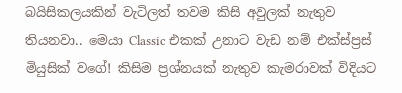බයිසිකලයකින් වැටිලත් තවම කිසි අවුලක් නැතුව තියනවා.. මෙයා Classic එකක් උනාට වැඩ නම් එක්ස්ප්‍රස් මියුසික් වගේ! කිසිම ප්‍රශ්නයක් නැතුව කැමරාවක් විදියට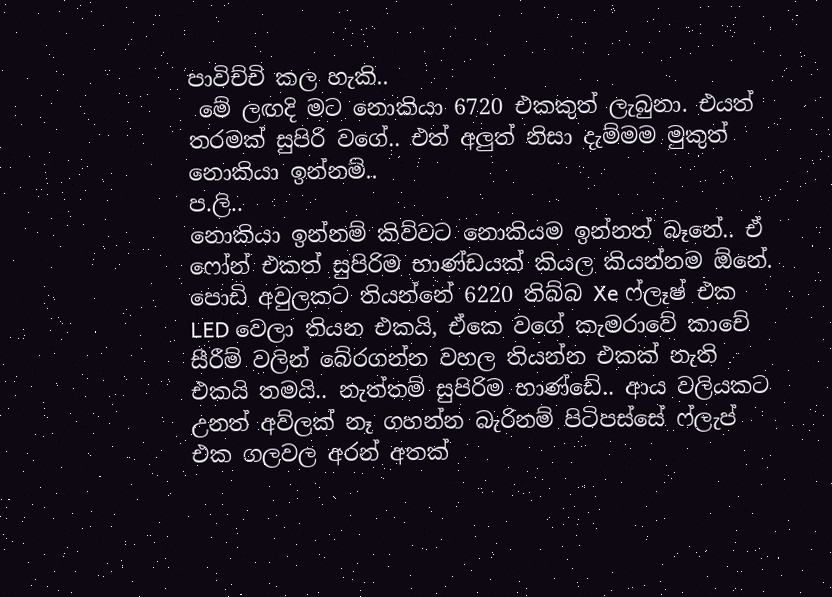පාවිච්චි කල හැකි..
 මේ ලඟදි මට නොකියා 6720 එකකුත් ලැබුනා. එයත් තරමක් සුපිරි වගේ.. එත් අලුත් නිසා දැම්මම මුකුත් නොකියා ඉන්නම්..
ප.ලි..
නොකියා ඉන්නම් කිව්වට නොකියම ඉන්නත් බෑනේ.. ඒ ෆෝන් එකත් සුපිරිම භාණ්ඩයක් කියල කියන්නම ඕනේ. පොඩි අවුලකට තියන්නේ 6220 තිබ්බ Xe ෆ්ලෑෂ් එක LED වෙලා තියන එකයි, ඒකෙ වගේ කැමරාවේ කාචේ සීරීම් වලින් බේරගන්න වහල තියන්න එකක් නැති එකයි තමයි.. නැත්තම් සුපිරිම භාණ්ඩේ.. ආය වලියකට උනත් අව්ලක් නෑ ගහන්න බැරිනම් පිටිපස්සේ ෆ්ලැප් එක ගලවල අරන් අතක්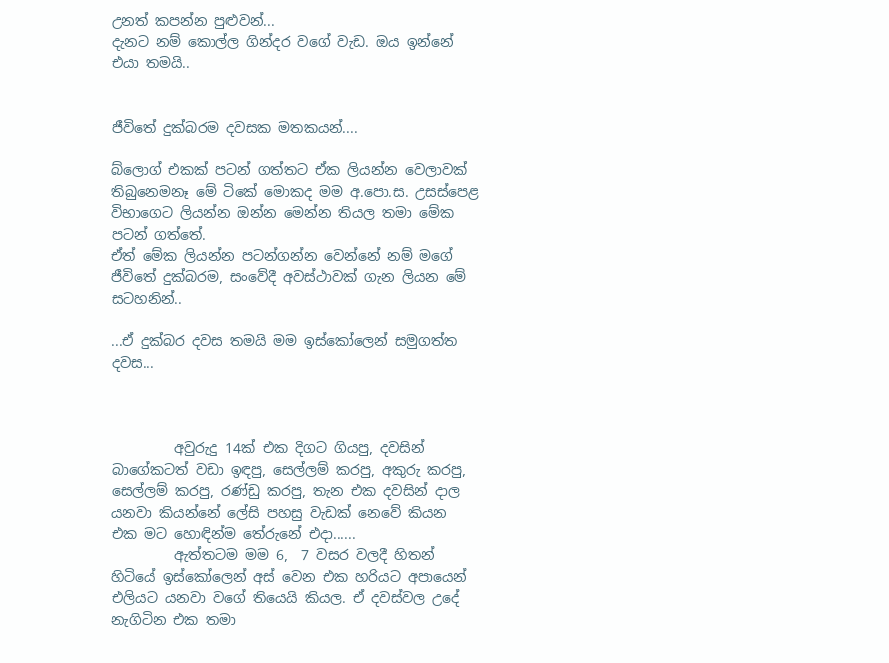උනත් කපන්න පුළුවන්...
දැනට නම් කොල්ල ගින්දර වගේ වැඩ. ඔය ඉන්නේ එයා තමයි..


ජීවිතේ දුක්බරම දවසක මතකයන්....

බ්ලොග් එකක් පටන් ගත්තට ඒක ලියන්න වෙලාවක් තිබුනෙමනෑ මේ ටිකේ මොකද මම අ.පො.ස. උසස්පෙළ විභාගෙට ලියන්න ඔන්න මෙන්න තියල තමා මේක පටන් ගත්තේ.
ඒත් මේක ලියන්න පටන්ගන්න වෙන්නේ නම් මගේ ජීවිතේ දුක්බරම, සංවේදී අවස්ථාවක් ගැන ලියන මේ සටහනින්..

...ඒ දුක්බර දවස තමයි මම ඉස්කෝලෙන් සමුගත්ත දවස...



         අවුරුදු 14ක් එක දිගට ගියපු, දවසින් බාගේකටත් වඩා ඉඳපු, සෙල්ලම් කරපු, අකුරු කරපු, සෙල්ලම් කරපු, රණ්ඩු කරපු, තැන එක දවසින් දාල යනවා කියන්නේ ලේසි පහසු වැඩක් නෙවේ කියන එක මට හොඳින්ම තේරුනේ එදා......
         ඇත්තටම මම 6,  7 වසර වලදී හිතන් හිටියේ ඉස්කෝලෙන් අස් වෙන එක හරියට අපායෙන් එලියට යනවා වගේ තියෙයි කියල. ඒ දවස්වල උදේ නැගිටින එක තමා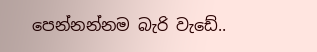පෙන්නන්නම බැරි වැඩේ..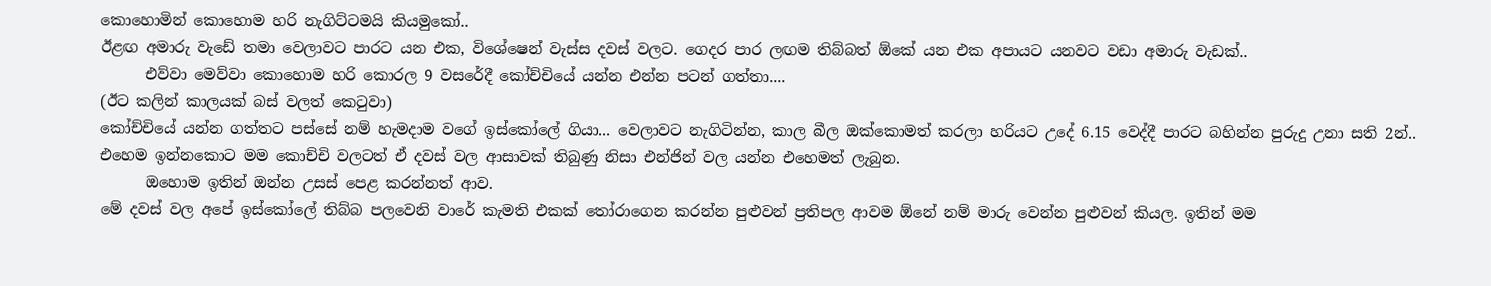කොහොමින් කොහොම හරි නැගිට්ටමයි කියමුකෝ..
ඊළඟ අමාරු වැඩේ තමා වෙලාවට පාරට යන එක, විශේෂෙන් වැස්ස දවස් වලට. ගෙදර පාර ලඟම තිබ්බත් ඕකේ යන එක අපායට යනවට වඩා අමාරු වැඩක්..
      එව්වා මෙව්වා කොහොම හරි කොරල 9 වසරේදී කෝච්චියේ යන්න එන්න පටන් ගත්තා....
(ඊට කලින් කාලයක් බස් වලත් කෙටුවා)
කෝච්චියේ යන්න ගත්තට පස්සේ නම් හැමදාම වගේ ඉස්කෝලේ ගියා... වෙලාවට නැගිටින්න, කාල බීල ඔක්කොමත් කරලා හරියට උදේ 6.15 වෙද්දී පාරට බහින්න පුරුදු උනා සති 2න්..
එහෙම ඉන්නකොට මම කොච්චි වලටත් ඒ දවස් වල ආසාවක් තිබුණු නිසා එන්ජින් වල යන්න එහෙමත් ලැබුන.
      ඔහොම ඉතින් ඔන්න උසස් පෙළ කරන්නත් ආව.
මේ දවස් වල අපේ ඉස්කෝලේ තිබ්බ පලවෙනි වාරේ කැමති එකක් තෝරාගෙන කරන්න පුළුවන් ප්‍රතිපල ආවම ඕනේ නම් මාරු වෙන්න පුළුවන් කියල. ඉතින් මම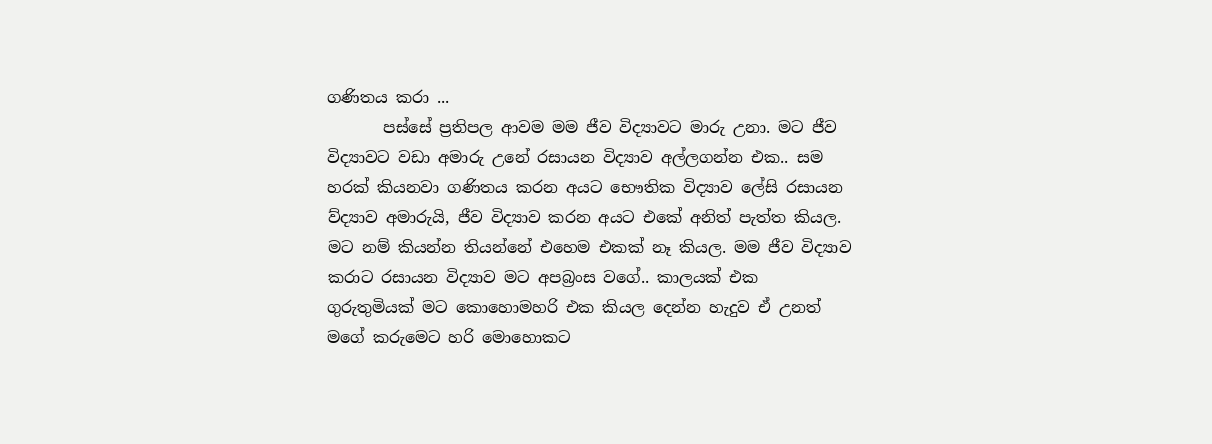ගණිතය කරා ...
       පස්සේ ප්‍රතිපල ආවම මම ජීව විද්‍යාවට මාරු උනා. මට ජීව විද්‍යාවට වඩා අමාරු උනේ රසායන විද්‍යාව අල්ලගන්න එක.. සම හරක් කියනවා ගණිතය කරන අයට භෞතික විද්‍යාව ලේසි රසායන ව්ද්‍යාව අමාරුයි, ජීව විද්‍යාව කරන අයට එකේ අනිත් පැත්ත කියල. මට නම් කියන්න තියන්නේ එහෙම එකක් නෑ කියල. මම ජීව විද්‍යාව කරාට රසායන විද්‍යාව මට අපබ්‍රංස වගේ.. කාලයක් එක ගුරුතුමියක් මට කොහොමහරි එක කියල දෙන්න හැදුව ඒ උනත් මගේ කරුමෙට හරි මොහොකට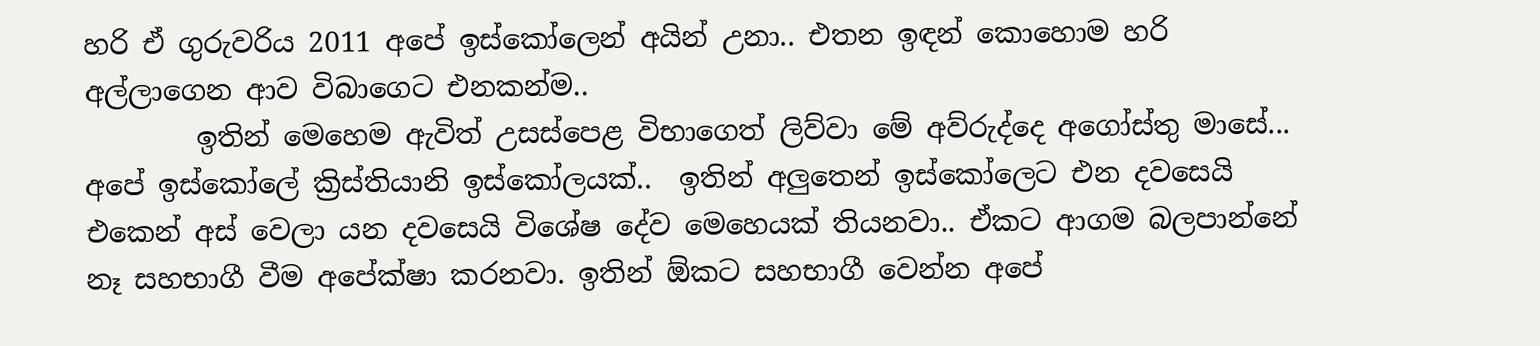හරි ඒ ගුරුවරිය 2011 අපේ ඉස්කෝලෙන් අයින් උනා.. එතන ඉඳන් කොහොම හරි අල්ලාගෙන ආව විබාගෙට එනකන්ම..
        ඉතින් මෙහෙම ඇවිත් උසස්පෙළ විභාගෙත් ලිව්වා මේ අව්රුද්දෙ අගෝස්තු මාසේ...
අපේ ඉස්කෝලේ ක්‍රිස්තියානි ඉස්කෝලයක්..  ඉතින් අලුතෙන් ඉස්කෝලෙට එන දවසෙයි එකෙන් අස් වෙලා යන දවසෙයි විශේෂ දේව මෙහෙයක් තියනවා.. ඒකට ආගම බලපාන්නේ නෑ සහභාගී වීම අපේක්ෂා කරනවා. ඉතින් ඕකට සහභාගී වෙන්න අපේ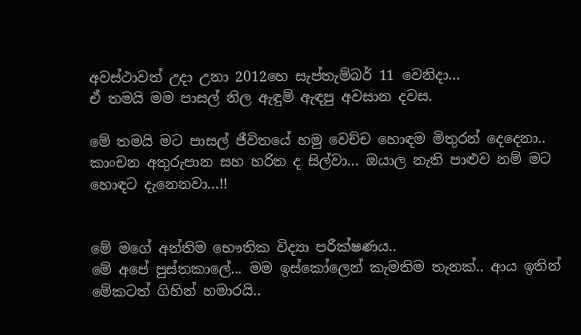අවස්ථාවත් උදා උනා 2012හෙ සැප්තැම්බර් 11 වෙනිදා...
ඒ තමයි මම පාසල් නිල ඇඳුම් ඇඳපු අවසාන දවස.

මේ තමයි මට පාසල් ජීවිතයේ හමු වෙච්ච හොඳම මිතුරන් දෙදෙනා.. කාංචන අතුරුපාන සහ හරිත ද සිල්වා... ඔයාල නැති පාළුව නම් මට හොඳට දැනෙනවා...!!


මේ මගේ අන්තිම භෞතික විද්‍යා පරීක්ෂණය..
මේ අපේ පුස්තකාලේ... මම ඉස්කෝලෙන් කැමතිම තැනක්.. ආය ඉතින් මේකටත් ගිහින් හමාරයි..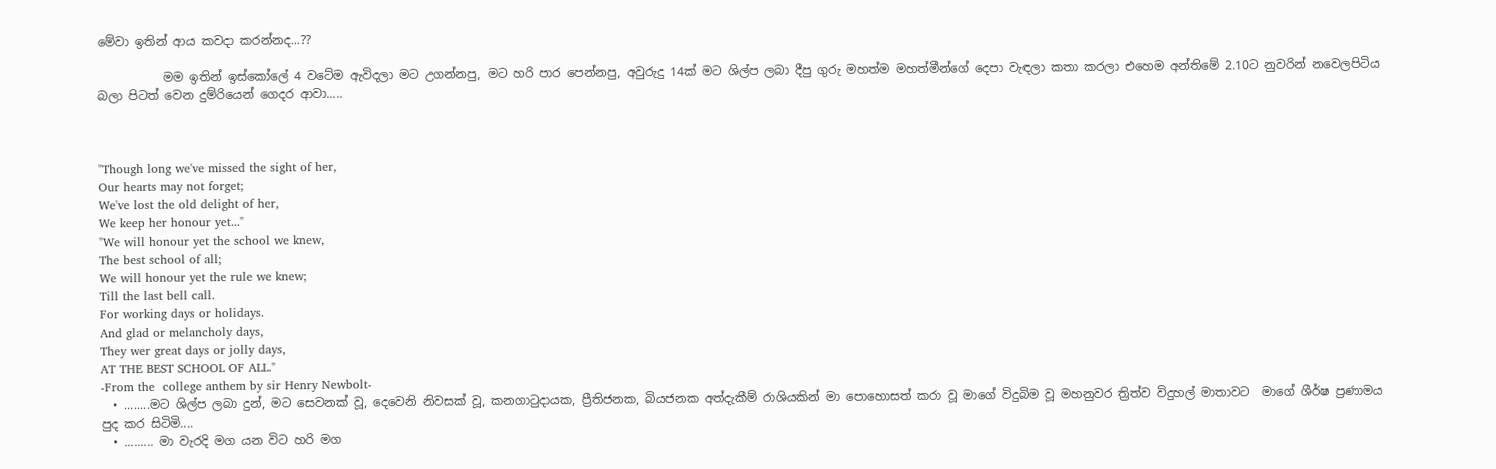මේවා ඉතින් ආය කවදා කරන්නද...??

           මම ඉතින් ඉස්කෝලේ 4 වටේම ඇවිදලා මට උගන්නපු, මට හරි පාර පෙන්නපු, අවුරුදු 14ක් මට ශිල්ප ලබා දීපු ගුරු මහත්ම මහත්මීන්ගේ දෙපා වැඳලා කතා කරලා එහෙම අන්තිමේ 2.10ට නුවරින් නවෙලපිටිය බලා පිටත් වෙන දුම්රියෙන් ගෙදර ආවා.....



"Though long we've missed the sight of her,
Our hearts may not forget;
We've lost the old delight of her,
We keep her honour yet..."
"We will honour yet the school we knew,
The best school of all;
We will honour yet the rule we knew;
Till the last bell call.
For working days or holidays.
And glad or melancholy days,
They wer great days or jolly days,
AT THE BEST SCHOOL OF ALL."
-From the  college anthem by sir Henry Newbolt-
  • ........මට ශිල්ප ලබා දුන්, මට සෙවනක් වූ, දෙවෙනි නිවසක් වූ, කනගාටුදායක, ප්‍රීතිජනක, බියජනක අත්දැකීම් රාශියකින් මා පොහොසත් කරා වූ මාගේ විදුබිම වූ මහනුවර ත්‍රිත්ව විදුහල් මාතාවට  මාගේ ශීර්ෂ ප්‍රණාමය පුද කර සිටිමි....
  • ......... මා වැරදි මග යන විට හරි මග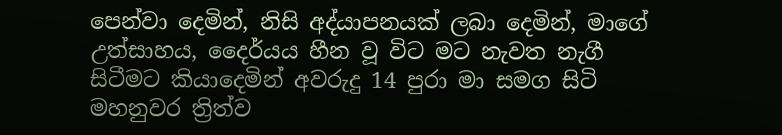පෙන්වා දෙමින්, නිසි අද්යාපනයක් ලබා දෙමින්, මාගේ උත්සාහය, දෛර්යය හීන වූ විට මට නැවත නැගී සිටීමට කියාදෙමින් අවරුදු 14 පුරා මා සමග සිටි මහනුවර ත්‍රිත්ව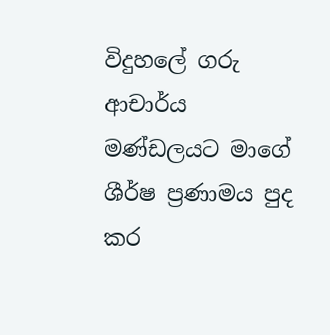විදුහලේ ගරු ආචාර්ය මණ්ඩලයට මාගේ ශීර්ෂ ප්‍රණාමය පුද කර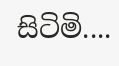සිටිමි....